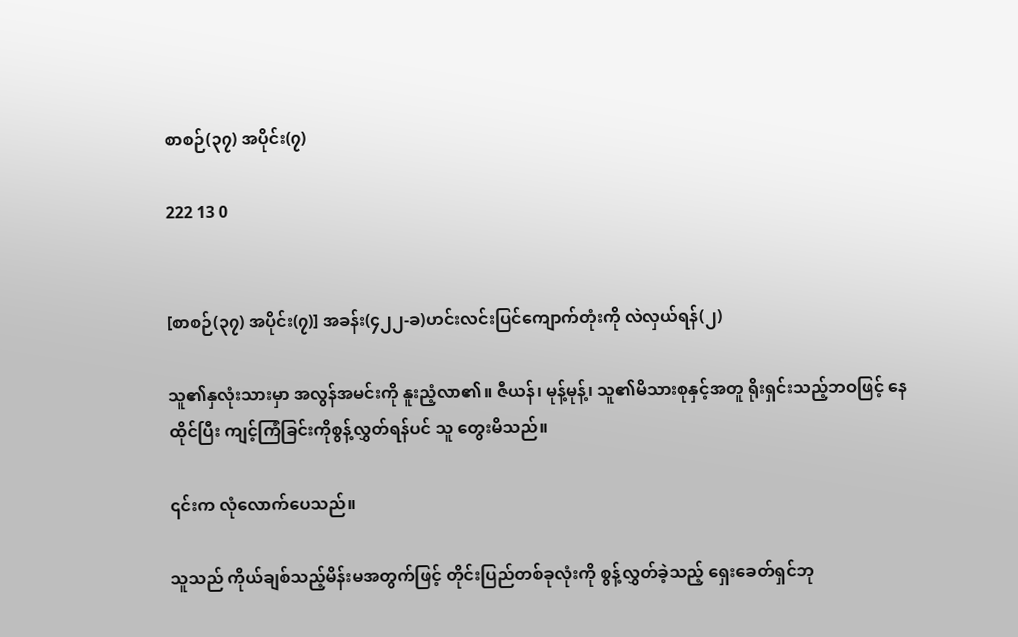စာစဉ်(၃၇) အပိုင်း(၇)

222 13 0


[စာစဉ်(၃၇) အပိုင်း(၇)] အခန်း(၄၂၂-ခ)ဟင်းလင်းပြင်ကျောက်တုံးကို လဲလှယ်ရန်(၂)

သူ၏နှလုံးသားမှာ အလွန်အမင်းကို နူးညံ့လာ၏။ ဇီယန်၊ မုန့်မုန့်၊ သူ၏မိသားစုနှင့်အတူ ရိုးရှင်းသည့်ဘဝဖြင့် နေထိုင်ပြီး ကျင့်ကြံခြင်းကိုစွန့်လွှတ်ရန်ပင် သူ တွေးမိသည်။

၎င်းက လုံလောက်ပေသည်။

သူသည် ကိုယ်ချစ်သည့်မိန်းမအတွက်ဖြင့် တိုင်းပြည်တစ်ခုလုံးကို စွန့်လွှတ်ခဲ့သည့် ရှေးခေတ်ရှင်ဘု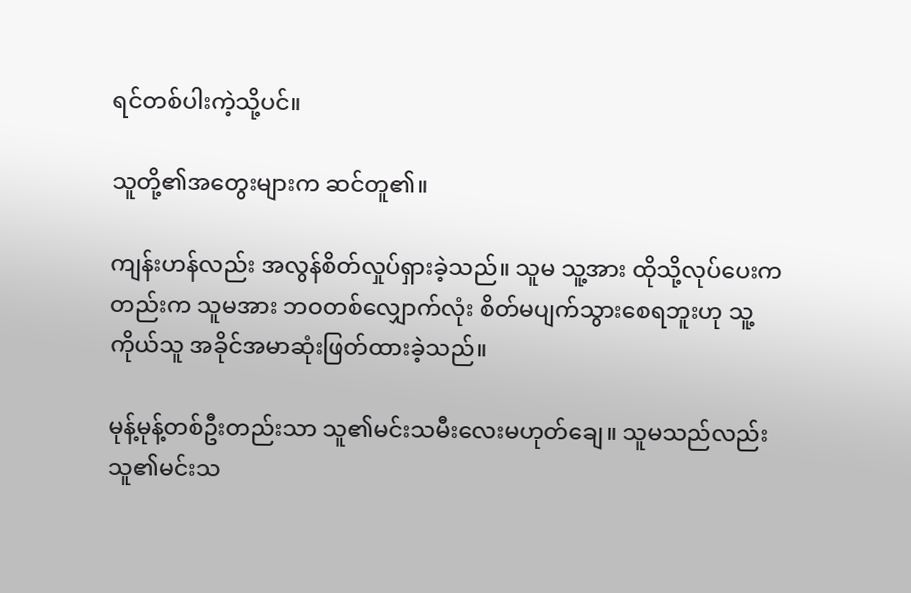ရင်တစ်ပါးကဲ့သို့ပင်။

သူတို့၏အတွေးများက ဆင်တူ၏။

ကျန်းဟန်လည်း အလွန်စိတ်လှုပ်ရှားခဲ့သည်။ သူမ သူ့အား ထိုသို့လုပ်ပေးကတည်းက သူမအား ဘဝတစ်လျှောက်လုံး စိတ်မပျက်သွားစေရဘူးဟု သူ့ကိုယ်သူ အခိုင်အမာဆုံးဖြတ်ထားခဲ့သည်။

မုန့်မုန့်တစ်ဦးတည်းသာ သူ၏မင်းသမီးလေးမဟုတ်ချေ။ သူမသည်လည်း သူ၏မင်းသ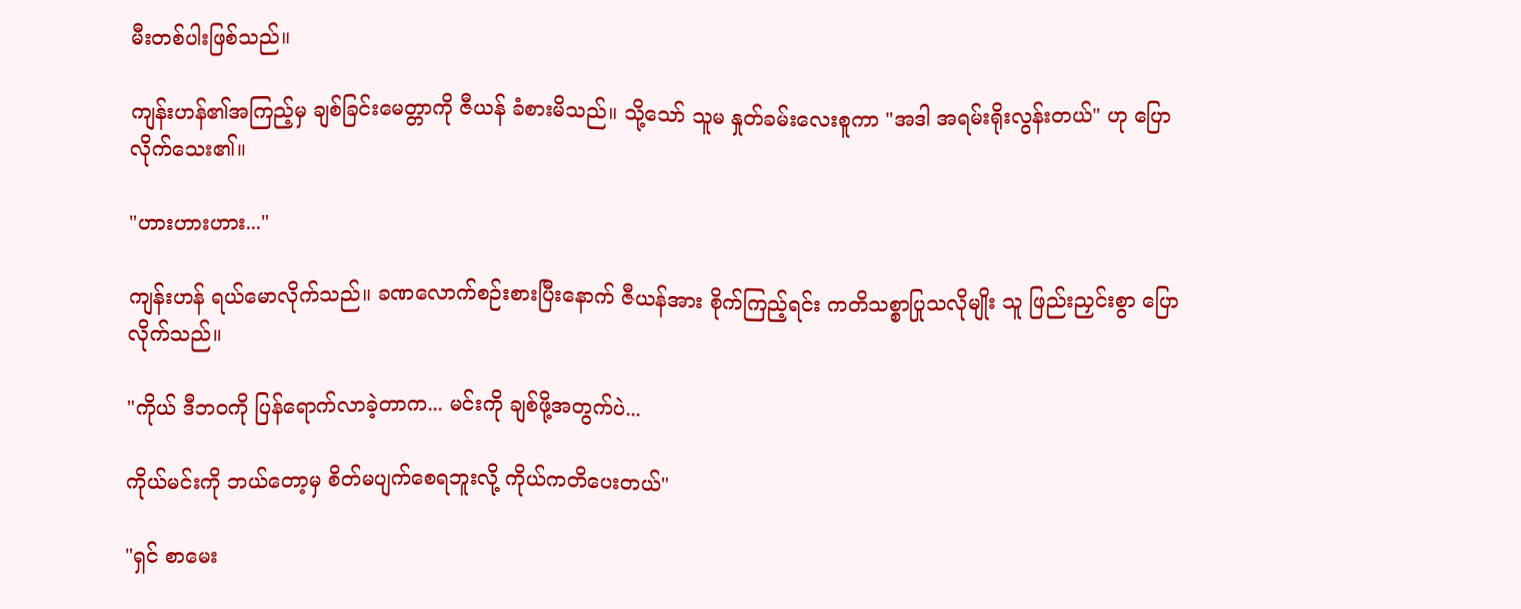မီးတစ်ပါးဖြစ်သည်။

ကျန်းဟန်၏အကြည့်မှ ချစ်ခြင်းမေတ္တာကို ဇီယန် ခံစားမိသည်။ သို့သော် သူမ နှုတ်ခမ်းလေးစူကာ "အဒါ အရမ်းရိုးလွန်းတယ်" ဟု ပြောလိုက်သေး၏။

"ဟားဟားဟား..."

ကျန်းဟန် ရယ်မောလိုက်သည်။ ခဏလောက်စဉ်းစားပြီးနောက် ဇီယန်အား စိုက်ကြည့်ရင်း ကတိသစ္စာပြုသလိုမျိုး သူ ဖြည်းညှင်းစွာ ပြောလိုက်သည်။

"ကိုယ် ဒီဘဝကို ပြန်ရောက်လာခဲ့တာက... မင်းကို ချစ်ဖို့အတွက်ပဲ...

ကိုယ်မင်းကို ဘယ်တော့မှ စိတ်မပျက်စေရဘူးလို့ ကိုယ်ကတိပေးတယ်"

"ရှင် စာမေး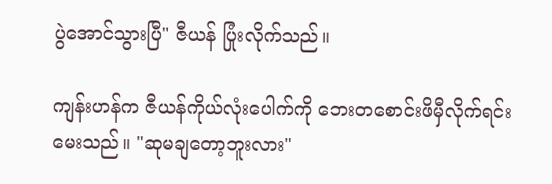ပွဲအောင်သွားပြီ" ဇီယန် ပြုံးလိုက်သည်။

ကျန်းဟန်က ဇီယန်ကိုယ်လုံးပေါက်ကို ဘေးတစောင်းဖိမှီလိုက်ရင်း မေးသည်။ "ဆုမချတော့ဘူးလား"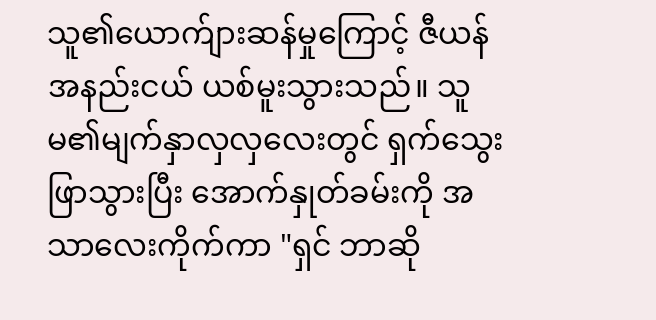သူ၏ယောက်ျားဆန်မှုကြောင့် ဇီယန် အနည်းငယ် ယစ်မူးသွားသည်။ သူမ၏မျက်နှာလှလှလေးတွင် ရှက်သွေးဖြာသွားပြီး အောက်နှုတ်ခမ်းကို အသာလေးကိုက်ကာ "ရှင် ဘာဆို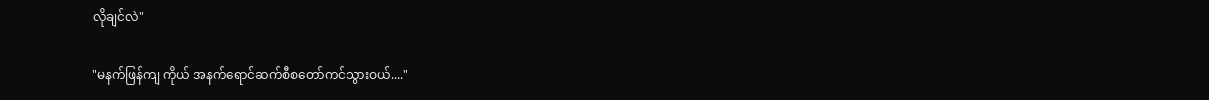လိုချင်လဲ"

"မနက်ဖြန်ကျ ကိုယ် အနက်ရောင်ဆက်စီစတော်ကင်သွားဝယ်...."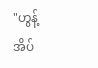"ဟွန့် အိပ်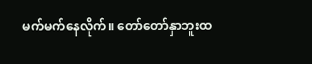မက်မက်နေလိုက်။ တော်တော်နှာဘူးထ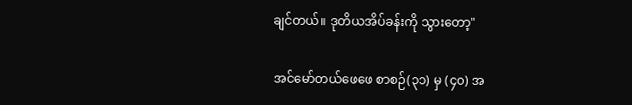ချင်တယ်။ ဒုတိယအိပ်ခန်းကို သွားတော့"

အင်မော်တယ်ဖေဖေ စာစဉ်(၃၁) မှ (၄၀) အ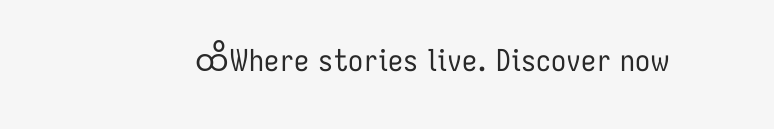ထိWhere stories live. Discover now